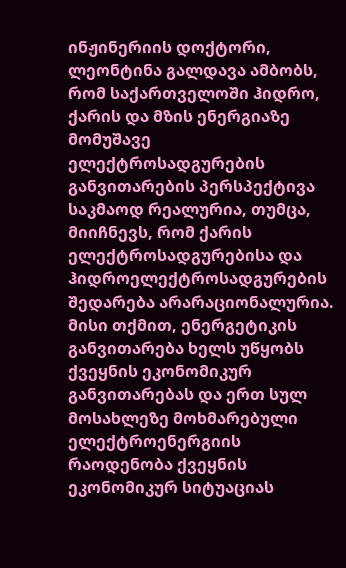ინჟინერიის დოქტორი, ლეონტინა გალდავა ამბობს, რომ საქართველოში ჰიდრო, ქარის და მზის ენერგიაზე მომუშავე ელექტროსადგურების განვითარების პერსპექტივა საკმაოდ რეალურია, თუმცა, მიიჩნევს, რომ ქარის ელექტროსადგურებისა და ჰიდროელექტროსადგურების შედარება არარაციონალურია. მისი თქმით, ენერგეტიკის განვითარება ხელს უწყობს ქვეყნის ეკონომიკურ განვითარებას და ერთ სულ მოსახლეზე მოხმარებული ელექტროენერგიის რაოდენობა ქვეყნის ეკონომიკურ სიტუაციას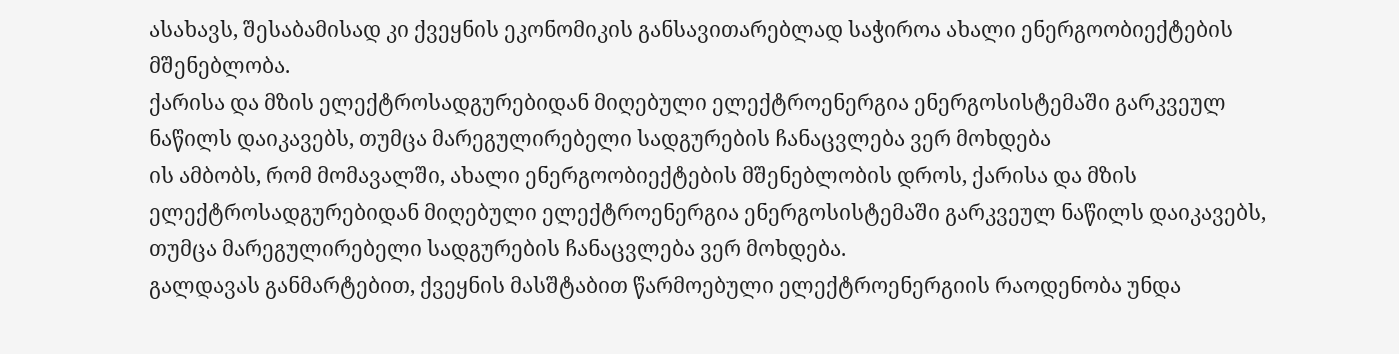ასახავს, შესაბამისად კი ქვეყნის ეკონომიკის განსავითარებლად საჭიროა ახალი ენერგოობიექტების მშენებლობა.
ქარისა და მზის ელექტროსადგურებიდან მიღებული ელექტროენერგია ენერგოსისტემაში გარკვეულ ნაწილს დაიკავებს, თუმცა მარეგულირებელი სადგურების ჩანაცვლება ვერ მოხდება
ის ამბობს, რომ მომავალში, ახალი ენერგოობიექტების მშენებლობის დროს, ქარისა და მზის ელექტროსადგურებიდან მიღებული ელექტროენერგია ენერგოსისტემაში გარკვეულ ნაწილს დაიკავებს, თუმცა მარეგულირებელი სადგურების ჩანაცვლება ვერ მოხდება.
გალდავას განმარტებით, ქვეყნის მასშტაბით წარმოებული ელექტროენერგიის რაოდენობა უნდა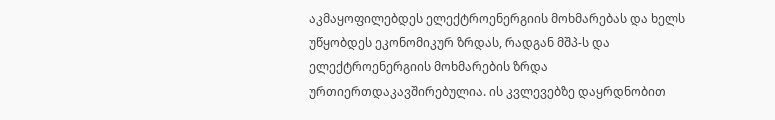აკმაყოფილებდეს ელექტროენერგიის მოხმარებას და ხელს უწყობდეს ეკონომიკურ ზრდას, რადგან მშპ-ს და ელექტროენერგიის მოხმარების ზრდა ურთიერთდაკავშირებულია. ის კვლევებზე დაყრდნობით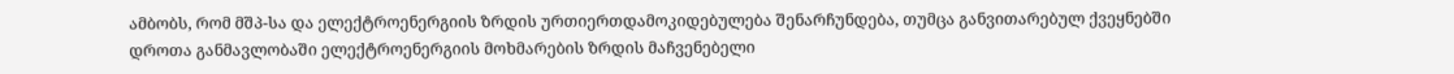ამბობს, რომ მშპ-სა და ელექტროენერგიის ზრდის ურთიერთდამოკიდებულება შენარჩუნდება, თუმცა განვითარებულ ქვეყნებში დროთა განმავლობაში ელექტროენერგიის მოხმარების ზრდის მაჩვენებელი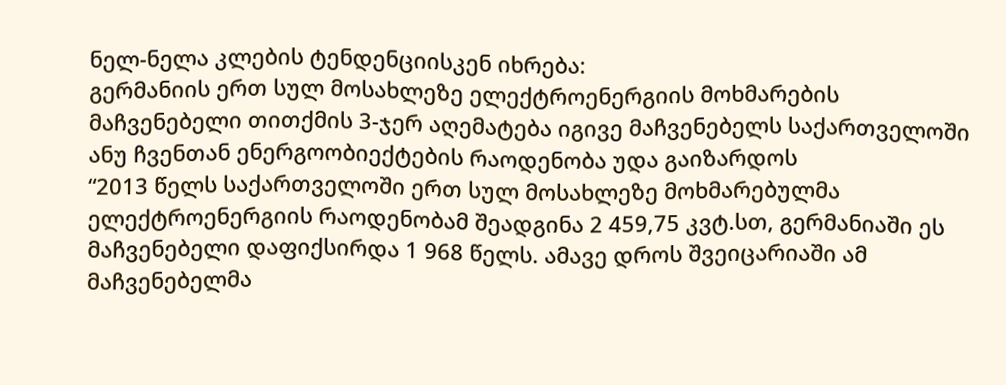ნელ-ნელა კლების ტენდენციისკენ იხრება:
გერმანიის ერთ სულ მოსახლეზე ელექტროენერგიის მოხმარების მაჩვენებელი თითქმის 3-ჯერ აღემატება იგივე მაჩვენებელს საქართველოში ანუ ჩვენთან ენერგოობიექტების რაოდენობა უდა გაიზარდოს
“2013 წელს საქართველოში ერთ სულ მოსახლეზე მოხმარებულმა ელექტროენერგიის რაოდენობამ შეადგინა 2 459,75 კვტ.სთ, გერმანიაში ეს მაჩვენებელი დაფიქსირდა 1 968 წელს. ამავე დროს შვეიცარიაში ამ მაჩვენებელმა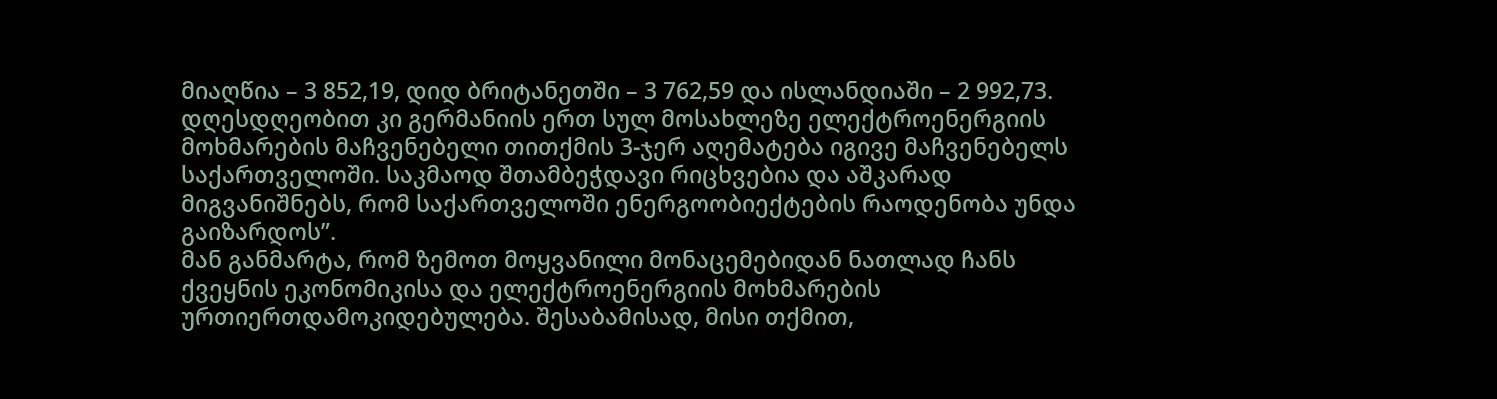მიაღწია – 3 852,19, დიდ ბრიტანეთში – 3 762,59 და ისლანდიაში – 2 992,73. დღესდღეობით კი გერმანიის ერთ სულ მოსახლეზე ელექტროენერგიის მოხმარების მაჩვენებელი თითქმის 3-ჯერ აღემატება იგივე მაჩვენებელს საქართველოში. საკმაოდ შთამბეჭდავი რიცხვებია და აშკარად მიგვანიშნებს, რომ საქართველოში ენერგოობიექტების რაოდენობა უნდა გაიზარდოს”.
მან განმარტა, რომ ზემოთ მოყვანილი მონაცემებიდან ნათლად ჩანს ქვეყნის ეკონომიკისა და ელექტროენერგიის მოხმარების ურთიერთდამოკიდებულება. შესაბამისად, მისი თქმით,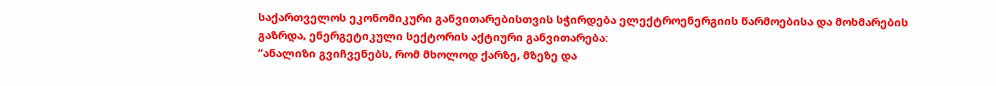საქართველოს ეკონომიკური განვითარებისთვის სჭირდება ელექტროენერგიის წარმოებისა და მოხმარების გაზრდა, ენერგეტიკული სექტორის აქტიური განვითარება:
“ანალიზი გვიჩვენებს, რომ მხოლოდ ქარზე, მზეზე და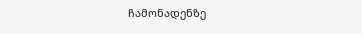ჩამონადენზე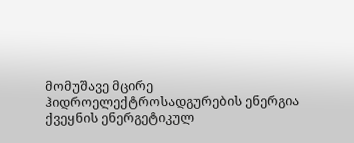მომუშავე მცირე ჰიდროელექტროსადგურების ენერგია ქვეყნის ენერგეტიკულ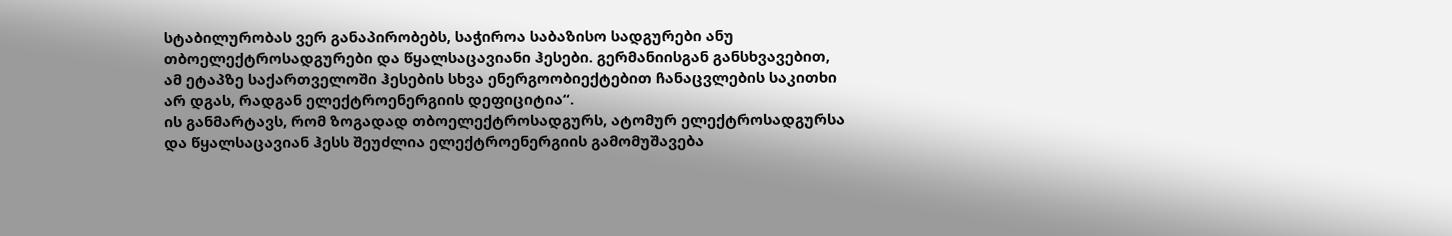სტაბილურობას ვერ განაპირობებს, საჭიროა საბაზისო სადგურები ანუ თბოელექტროსადგურები და წყალსაცავიანი ჰესები. გერმანიისგან განსხვავებით, ამ ეტაპზე საქართველოში ჰესების სხვა ენერგოობიექტებით ჩანაცვლების საკითხი არ დგას, რადგან ელექტროენერგიის დეფიციტია“.
ის განმარტავს, რომ ზოგადად თბოელექტროსადგურს, ატომურ ელექტროსადგურსა და წყალსაცავიან ჰესს შეუძლია ელექტროენერგიის გამომუშავება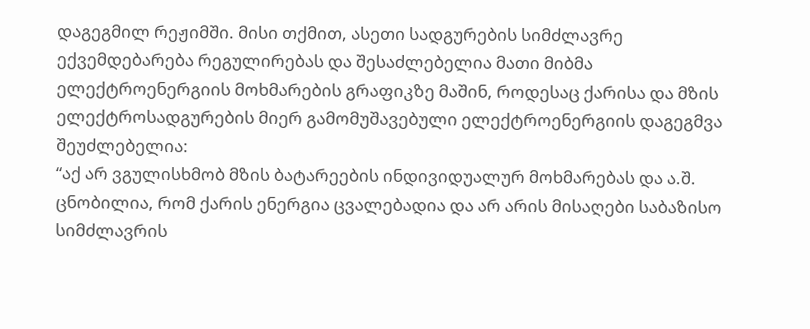დაგეგმილ რეჟიმში. მისი თქმით, ასეთი სადგურების სიმძლავრე ექვემდებარება რეგულირებას და შესაძლებელია მათი მიბმა ელექტროენერგიის მოხმარების გრაფიკზე მაშინ, როდესაც ქარისა და მზის ელექტროსადგურების მიერ გამომუშავებული ელექტროენერგიის დაგეგმვა შეუძლებელია:
“აქ არ ვგულისხმობ მზის ბატარეების ინდივიდუალურ მოხმარებას და ა.შ. ცნობილია, რომ ქარის ენერგია ცვალებადია და არ არის მისაღები საბაზისო სიმძლავრის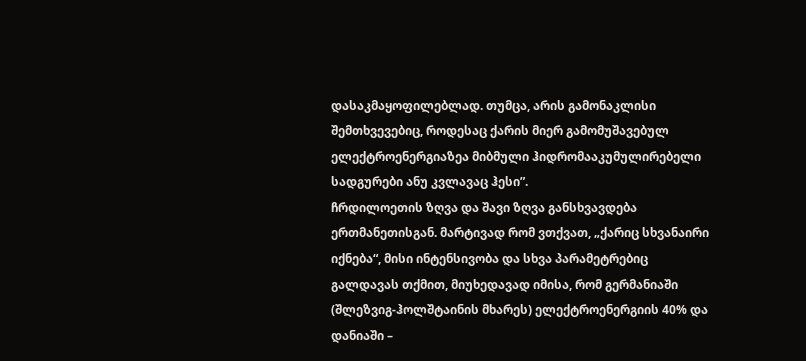დასაკმაყოფილებლად. თუმცა, არის გამონაკლისი შემთხვევებიც, როდესაც ქარის მიერ გამომუშავებულ ელექტროენერგიაზეა მიბმული ჰიდრომააკუმულირებელი სადგურები ანუ კვლავაც ჰესი”.
ჩრდილოეთის ზღვა და შავი ზღვა განსხვავდება ერთმანეთისგან. მარტივად რომ ვთქვათ, „ქარიც სხვანაირი იქნება“, მისი ინტენსივობა და სხვა პარამეტრებიც
გალდავას თქმით, მიუხედავად იმისა, რომ გერმანიაში (შლეზვიგ-ჰოლშტაინის მხარეს) ელექტროენერგიის 40% და დანიაში –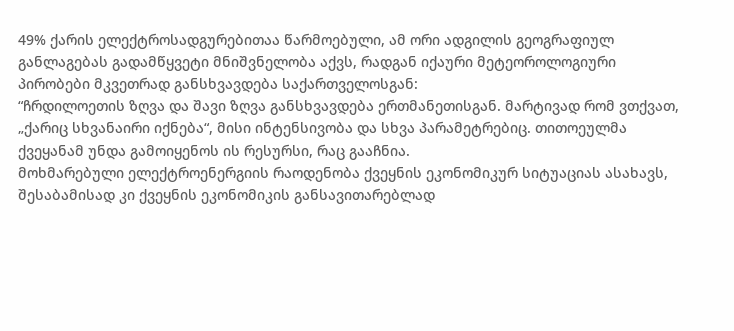49% ქარის ელექტროსადგურებითაა წარმოებული, ამ ორი ადგილის გეოგრაფიულ განლაგებას გადამწყვეტი მნიშვნელობა აქვს, რადგან იქაური მეტეოროლოგიური პირობები მკვეთრად განსხვავდება საქართველოსგან:
“ჩრდილოეთის ზღვა და შავი ზღვა განსხვავდება ერთმანეთისგან. მარტივად რომ ვთქვათ, „ქარიც სხვანაირი იქნება“, მისი ინტენსივობა და სხვა პარამეტრებიც. თითოეულმა ქვეყანამ უნდა გამოიყენოს ის რესურსი, რაც გააჩნია.
მოხმარებული ელექტროენერგიის რაოდენობა ქვეყნის ეკონომიკურ სიტუაციას ასახავს, შესაბამისად კი ქვეყნის ეკონომიკის განსავითარებლად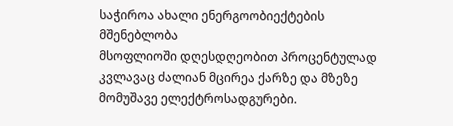საჭიროა ახალი ენერგოობიექტების მშენებლობა
მსოფლიოში დღესდღეობით პროცენტულად კვლავაც ძალიან მცირეა ქარზე და მზეზე მომუშავე ელექტროსადგურები.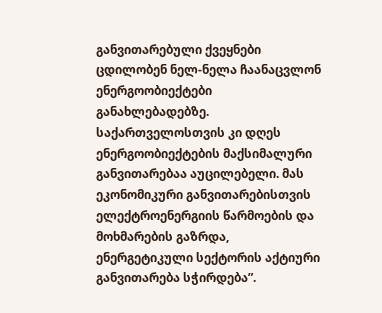განვითარებული ქვეყნები ცდილობენ ნელ-ნელა ჩაანაცვლონ ენერგოობიექტები განახლებადებზე. საქართველოსთვის კი დღეს ენერგოობიექტების მაქსიმალური განვითარებაა აუცილებელი. მას ეკონომიკური განვითარებისთვის ელექტროენერგიის წარმოების და მოხმარების გაზრდა, ენერგეტიკული სექტორის აქტიური განვითარება სჭირდება”.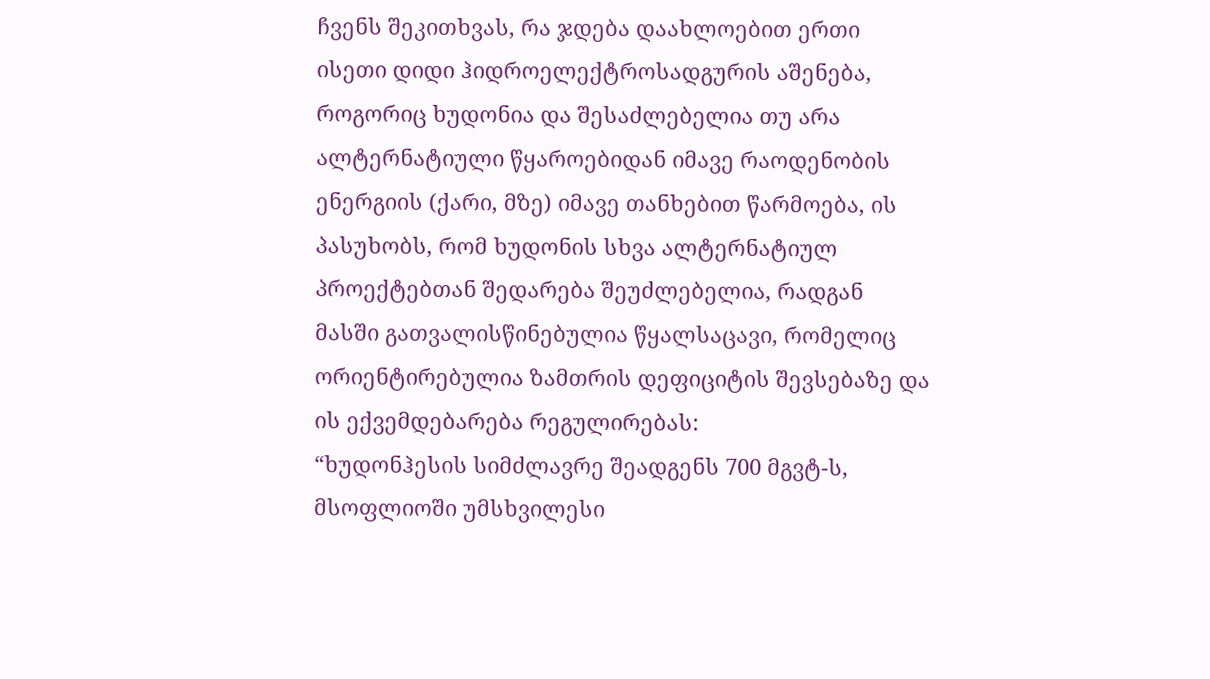ჩვენს შეკითხვას, რა ჯდება დაახლოებით ერთი ისეთი დიდი ჰიდროელექტროსადგურის აშენება, როგორიც ხუდონია და შესაძლებელია თუ არა ალტერნატიული წყაროებიდან იმავე რაოდენობის ენერგიის (ქარი, მზე) იმავე თანხებით წარმოება, ის პასუხობს, რომ ხუდონის სხვა ალტერნატიულ პროექტებთან შედარება შეუძლებელია, რადგან მასში გათვალისწინებულია წყალსაცავი, რომელიც ორიენტირებულია ზამთრის დეფიციტის შევსებაზე და ის ექვემდებარება რეგულირებას:
“ხუდონჰესის სიმძლავრე შეადგენს 700 მგვტ-ს, მსოფლიოში უმსხვილესი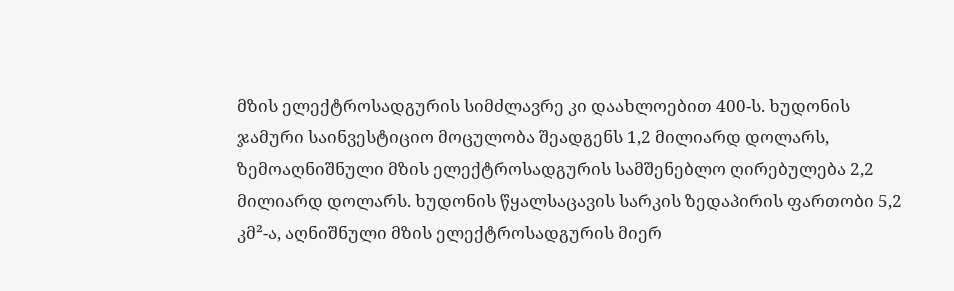მზის ელექტროსადგურის სიმძლავრე კი დაახლოებით 400-ს. ხუდონის ჯამური საინვესტიციო მოცულობა შეადგენს 1,2 მილიარდ დოლარს, ზემოაღნიშნული მზის ელექტროსადგურის სამშენებლო ღირებულება 2,2 მილიარდ დოლარს. ხუდონის წყალსაცავის სარკის ზედაპირის ფართობი 5,2 კმ²-ა, აღნიშნული მზის ელექტროსადგურის მიერ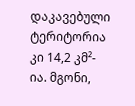დაკავებული ტერიტორია კი 14,2 კმ²-ია. მგონი,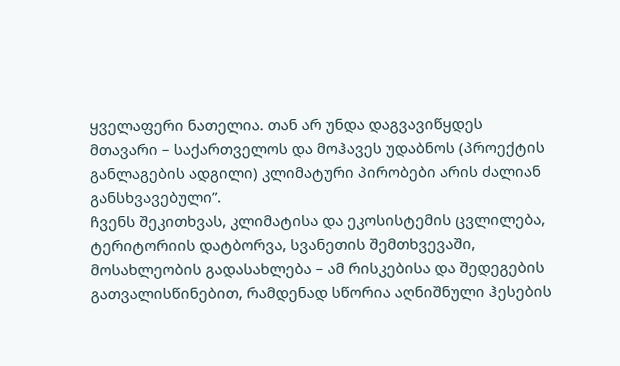ყველაფერი ნათელია. თან არ უნდა დაგვავიწყდეს მთავარი – საქართველოს და მოჰავეს უდაბნოს (პროექტის განლაგების ადგილი) კლიმატური პირობები არის ძალიან განსხვავებული”.
ჩვენს შეკითხვას, კლიმატისა და ეკოსისტემის ცვლილება, ტერიტორიის დატბორვა, სვანეთის შემთხვევაში, მოსახლეობის გადასახლება – ამ რისკებისა და შედეგების გათვალისწინებით, რამდენად სწორია აღნიშნული ჰესების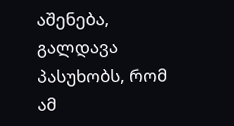აშენება, გალდავა პასუხობს, რომ ამ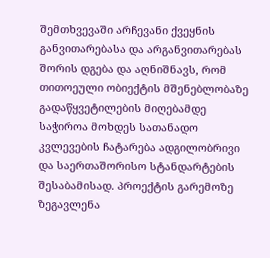შემთხვევაში არჩევანი ქვეყნის განვითარებასა და არგანვითარებას შორის დგება და აღნიშნავს, რომ თითოეული ობიექტის მშენებლობაზე გადაწყვეტილების მიღებამდე საჭიროა მოხდეს სათანადო კვლევების ჩატარება ადგილობრივი და საერთაშორისო სტანდარტების შესაბამისად. პროექტის გარემოზე ზეგავლენა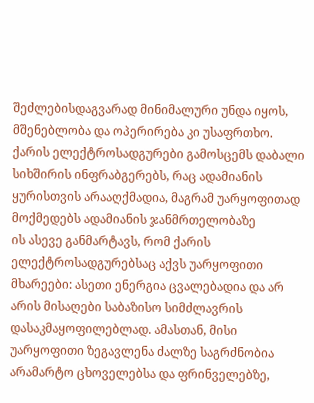შეძლებისდაგვარად მინიმალური უნდა იყოს, მშენებლობა და ოპერირება კი უსაფრთხო.
ქარის ელექტროსადგურები გამოსცემს დაბალი სიხშირის ინფრაბგერებს, რაც ადამიანის ყურისთვის არააღქმადია, მაგრამ უარყოფითად მოქმედებს ადამიანის ჯანმრთელობაზე
ის ასევე განმარტავს, რომ ქარის ელექტროსადგურებსაც აქვს უარყოფითი მხარეები: ასეთი ენერგია ცვალებადია და არ არის მისაღები საბაზისო სიმძლავრის დასაკმაყოფილებლად. ამასთან, მისი უარყოფითი ზეგავლენა ძალზე საგრძნობია არამარტო ცხოველებსა და ფრინველებზე,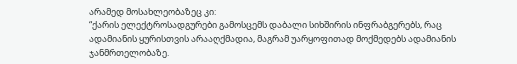არამედ მოსახლეობაზეც კი:
“ქარის ელექტროსადგურები გამოსცემს დაბალი სიხშირის ინფრაბგერებს, რაც ადამიანის ყურისთვის არააღქმადია, მაგრამ უარყოფითად მოქმედებს ადამიანის ჯანმრთელობაზე.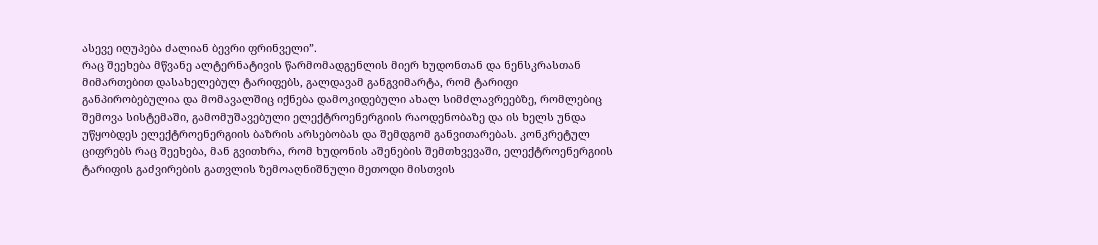ასევე იღუპება ძალიან ბევრი ფრინველი”.
რაც შეეხება მწვანე ალტერნატივის წარმომადგენლის მიერ ხუდონთან და ნენსკრასთან მიმართებით დასახელებულ ტარიფებს, გალდავამ განგვიმარტა, რომ ტარიფი განპირობებულია და მომავალშიც იქნება დამოკიდებული ახალ სიმძლავრეებზე, რომლებიც შემოვა სისტემაში, გამომუშავებული ელექტროენერგიის რაოდენობაზე და ის ხელს უნდა უწყობდეს ელექტროენერგიის ბაზრის არსებობას და შემდგომ განვითარებას. კონკრეტულ ციფრებს რაც შეეხება, მან გვითხრა, რომ ხუდონის აშენების შემთხვევაში, ელექტროენერგიის ტარიფის გაძვირების გათვლის ზემოაღნიშნული მეთოდი მისთვის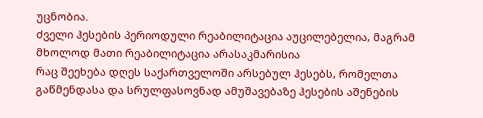უცნობია.
ძველი ჰესების პერიოდული რეაბილიტაცია აუცილებელია, მაგრამ მხოლოდ მათი რეაბილიტაცია არასაკმარისია
რაც შეეხება დღეს საქართველოში არსებულ ჰესებს, რომელთა გაწმენდასა და სრულფასოვნად ამუშავებაზე ჰესების აშენების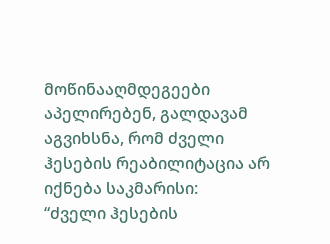მოწინააღმდეგეები აპელირებენ, გალდავამ აგვიხსნა, რომ ძველი ჰესების რეაბილიტაცია არ იქნება საკმარისი:
“ძველი ჰესების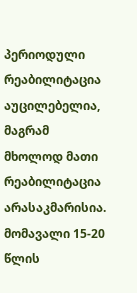პერიოდული რეაბილიტაცია აუცილებელია, მაგრამ მხოლოდ მათი რეაბილიტაცია არასაკმარისია. მომავალი 15-20 წლის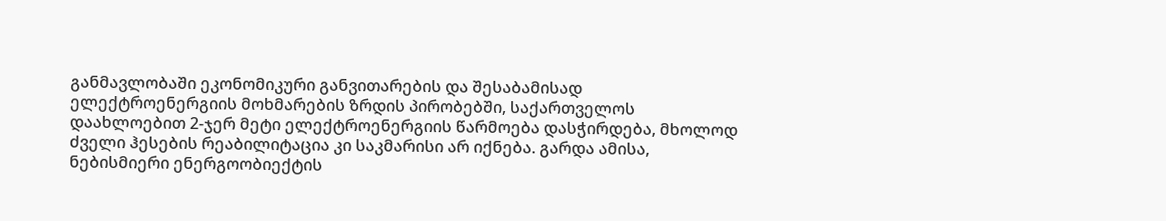განმავლობაში ეკონომიკური განვითარების და შესაბამისად ელექტროენერგიის მოხმარების ზრდის პირობებში, საქართველოს დაახლოებით 2-ჯერ მეტი ელექტროენერგიის წარმოება დასჭირდება, მხოლოდ ძველი ჰესების რეაბილიტაცია კი საკმარისი არ იქნება. გარდა ამისა, ნებისმიერი ენერგოობიექტის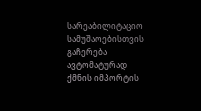სარეაბილიტაციო სამუშაოებისთვის გაჩერება ავტომატურად ქმნის იმპორტის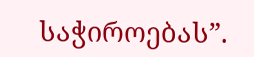საჭიროებას”.